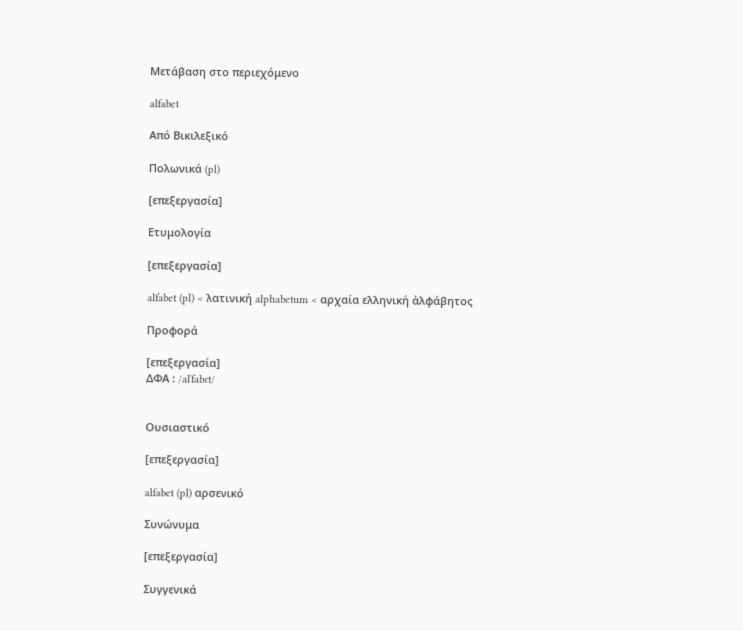Μετάβαση στο περιεχόμενο

alfabet

Από Βικιλεξικό

Πολωνικά (pl)

[επεξεργασία]

Ετυμολογία

[επεξεργασία]

alfabet (pl) < λατινική alphabetum < αρχαία ελληνική ἀλφάβητος

Προφορά

[επεξεργασία]
ΔΦΑ : /alˈfabɛt/


Ουσιαστικό

[επεξεργασία]

alfabet (pl) αρσενικό

Συνώνυμα

[επεξεργασία]

Συγγενικά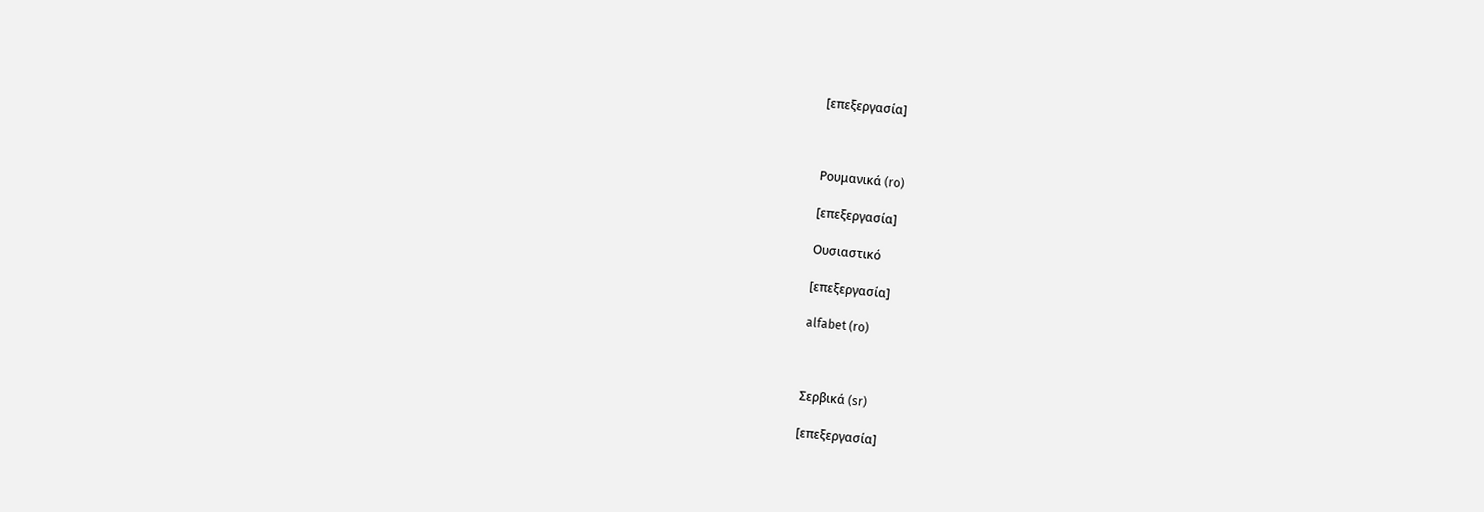[επεξεργασία]



Ρουμανικά (ro)

[επεξεργασία]

Ουσιαστικό

[επεξεργασία]

alfabet (ro)



Σερβικά (sr)

[επεξεργασία]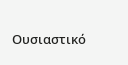Ουσιαστικό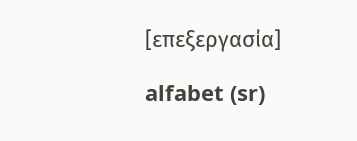[επεξεργασία]

alfabet (sr)